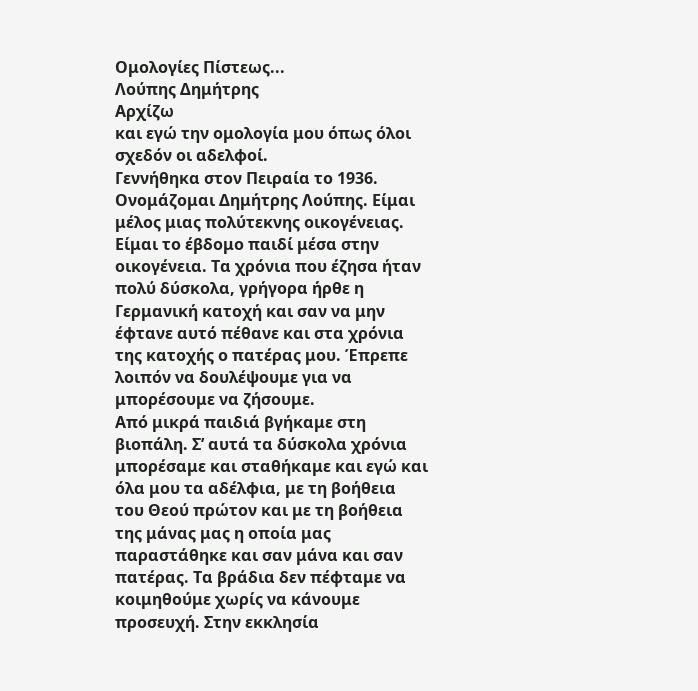Ομολογίες Πίστεως...
Λούπης Δημήτρης
Αρχίζω
και εγώ την ομολογία μου όπως όλοι
σχεδόν οι αδελφοί.
Γεννήθηκα στον Πειραία το 1936.
Ονομάζομαι Δημήτρης Λούπης. Είμαι
μέλος μιας πολύτεκνης οικογένειας.
Είμαι το έβδομο παιδί μέσα στην
οικογένεια. Τα χρόνια που έζησα ήταν
πολύ δύσκολα, γρήγορα ήρθε η
Γερμανική κατοχή και σαν να μην
έφτανε αυτό πέθανε και στα χρόνια
της κατοχής ο πατέρας μου. Έπρεπε
λοιπόν να δουλέψουμε για να
μπορέσουμε να ζήσουμε.
Από μικρά παιδιά βγήκαμε στη
βιοπάλη. Σ’ αυτά τα δύσκολα χρόνια
μπορέσαμε και σταθήκαμε και εγώ και
όλα μου τα αδέλφια, με τη βοήθεια
του Θεού πρώτον και με τη βοήθεια
της μάνας μας η οποία μας
παραστάθηκε και σαν μάνα και σαν
πατέρας. Τα βράδια δεν πέφταμε να
κοιμηθούμε χωρίς να κάνουμε
προσευχή. Στην εκκλησία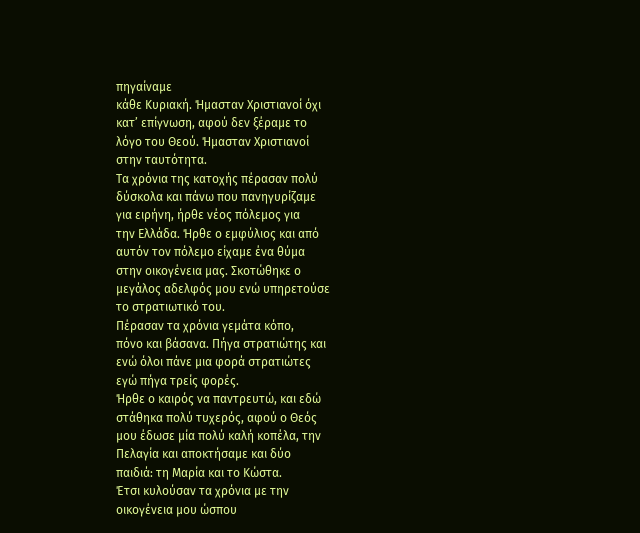πηγαίναμε
κάθε Κυριακή. Ήμασταν Χριστιανοί όχι
κατ’ επίγνωση, αφού δεν ξέραμε το
λόγο του Θεού. Ήμασταν Χριστιανοί
στην ταυτότητα.
Τα χρόνια της κατοχής πέρασαν πολύ
δύσκολα και πάνω που πανηγυρίζαμε
για ειρήνη, ήρθε νέος πόλεμος για
την Ελλάδα. Ήρθε ο εμφύλιος και από
αυτόν τον πόλεμο είχαμε ένα θύμα
στην οικογένεια μας. Σκοτώθηκε ο
μεγάλος αδελφός μου ενώ υπηρετούσε
το στρατιωτικό του.
Πέρασαν τα χρόνια γεμάτα κόπο,
πόνο και βάσανα. Πήγα στρατιώτης και
ενώ όλοι πάνε μια φορά στρατιώτες
εγώ πήγα τρείς φορές.
Ήρθε ο καιρός να παντρευτώ, και εδώ
στάθηκα πολύ τυχερός, αφού ο Θεός
μου έδωσε μία πολύ καλή κοπέλα, την
Πελαγία και αποκτήσαμε και δύο
παιδιά: τη Μαρία και το Κώστα.
Έτσι κυλούσαν τα χρόνια με την
οικογένεια μου ώσπου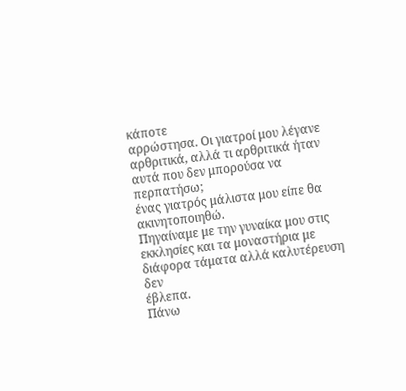κάποτε
αρρώστησα. Οι γιατροί μου λέγανε
αρθριτικά, αλλά τι αρθριτικά ήταν
αυτά που δεν μπορούσα να περπατήσω;
ένας γιατρός μάλιστα μου είπε θα
ακινητοποιηθώ.
Πηγαίναμε με την γυναίκα μου στις
εκκλησίες και τα μοναστήρια με
διάφορα τάματα αλλά καλυτέρευση δεν
έβλεπα.
Πάνω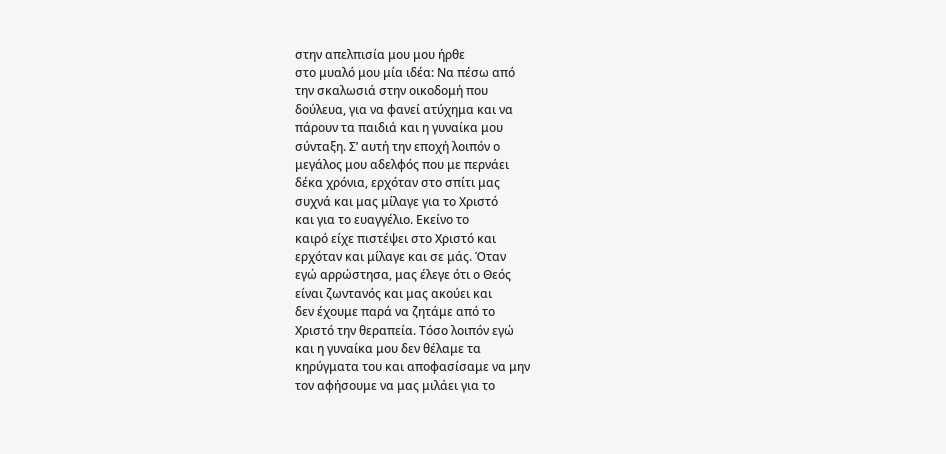στην απελπισία μου μου ήρθε
στο μυαλό μου μία ιδέα: Να πέσω από
την σκαλωσιά στην οικοδομή που
δούλευα, για να φανεί ατύχημα και να
πάρουν τα παιδιά και η γυναίκα μου
σύνταξη. Σ’ αυτή την εποχή λοιπόν ο
μεγάλος μου αδελφός που με περνάει
δέκα χρόνια, ερχόταν στο σπίτι μας
συχνά και μας μίλαγε για το Χριστό
και για το ευαγγέλιο. Εκείνο το
καιρό είχε πιστέψει στο Χριστό και
ερχόταν και μίλαγε και σε μάς. Όταν
εγώ αρρώστησα, μας έλεγε ότι ο Θεός
είναι ζωντανός και μας ακούει και
δεν έχουμε παρά να ζητάμε από το
Χριστό την θεραπεία. Τόσο λοιπόν εγώ
και η γυναίκα μου δεν θέλαμε τα
κηρύγματα του και αποφασίσαμε να μην
τον αφήσουμε να μας μιλάει για το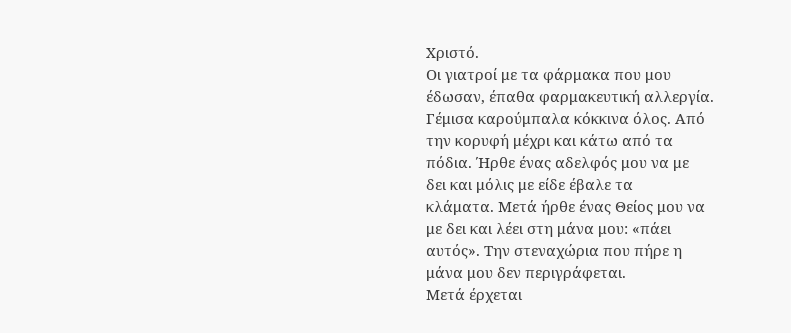Χριστό.
Οι γιατροί με τα φάρμακα που μου
έδωσαν, έπαθα φαρμακευτική αλλεργία.
Γέμισα καρούμπαλα κόκκινα όλος. Από
την κορυφή μέχρι και κάτω από τα
πόδια. Ήρθε ένας αδελφός μου να με
δει και μόλις με είδε έβαλε τα
κλάματα. Μετά ήρθε ένας Θείος μου να
με δει και λέει στη μάνα μου: «πάει
αυτός». Την στεναχώρια που πήρε η
μάνα μου δεν περιγράφεται.
Μετά έρχεται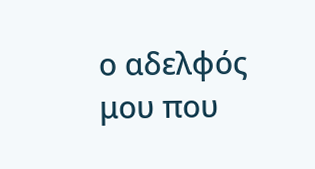ο αδελφός μου που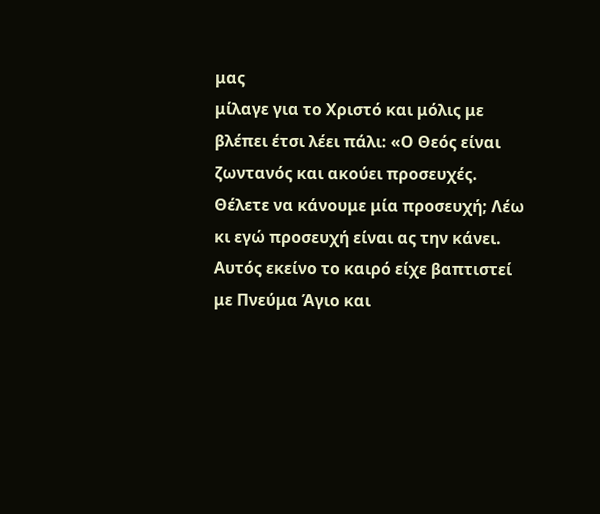μας
μίλαγε για το Χριστό και μόλις με
βλέπει έτσι λέει πάλι: «Ο Θεός είναι
ζωντανός και ακούει προσευχές.
Θέλετε να κάνουμε μία προσευχή; Λέω
κι εγώ προσευχή είναι ας την κάνει.
Αυτός εκείνο το καιρό είχε βαπτιστεί
με Πνεύμα Άγιο και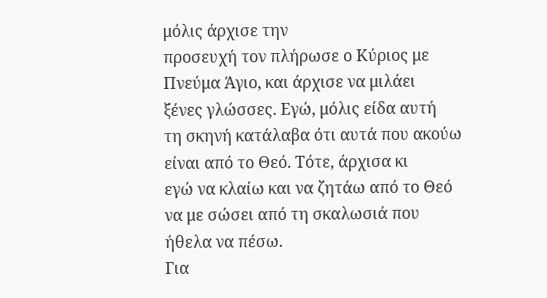μόλις άρχισε την
προσευχή τον πλήρωσε ο Κύριος με
Πνεύμα Άγιο, και άρχισε να μιλάει
ξένες γλώσσες. Εγώ, μόλις είδα αυτή
τη σκηνή κατάλαβα ότι αυτά που ακούω
είναι από το Θεό. Τότε, άρχισα κι
εγώ να κλαίω και να ζητάω από το Θεό
να με σώσει από τη σκαλωσιά που
ήθελα να πέσω.
Για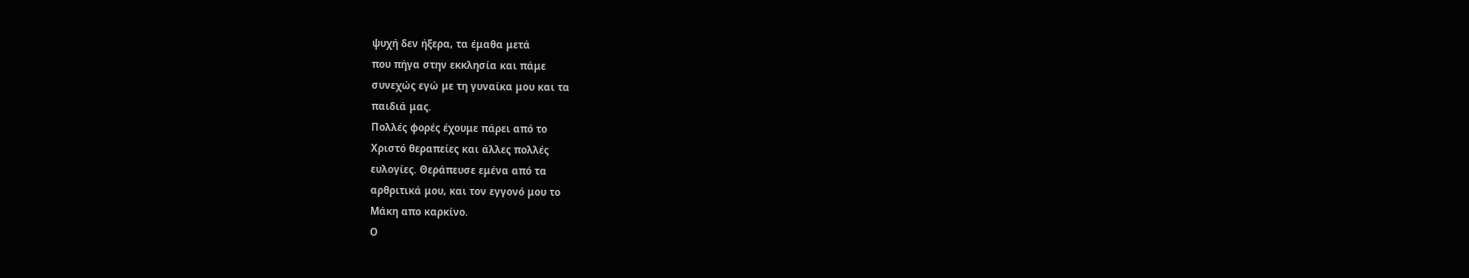ψυχή δεν ήξερα, τα έμαθα μετά
που πήγα στην εκκλησία και πάμε
συνεχώς εγώ με τη γυναίκα μου και τα
παιδιά μας.
Πολλές φορές έχουμε πάρει από το
Χριστό θεραπείες και άλλες πολλές
ευλογίες. Θεράπευσε εμένα από τα
αρθριτικά μου, και τον εγγονό μου το
Μάκη απο καρκίνο.
Ο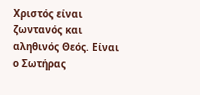Χριστός είναι ζωντανός και
αληθινός Θεός. Είναι ο Σωτήρας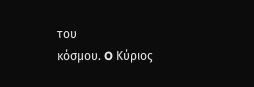του
κόσμου. O Κύριος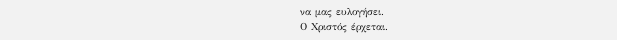να μας ευλογήσει.
Ο Χριστός έρχεται.